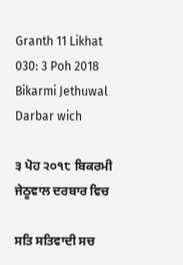Granth 11 Likhat 030: 3 Poh 2018 Bikarmi Jethuwal Darbar wich

੩ ਪੋਹ ੨੦੧੮ ਬਿਕਰਮੀ ਜੇਠੂਵਾਲ ਦਰਬਾਰ ਵਿਚ

ਸਤਿ ਸਤਿਵਾਦੀ ਸਚ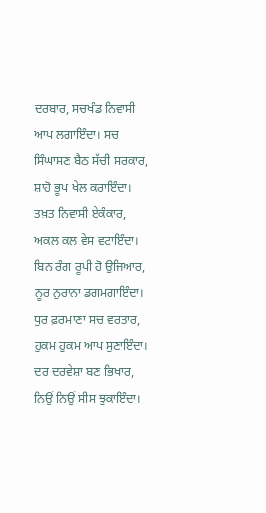ਦਰਬਾਰ, ਸਚਖੰਡ ਨਿਵਾਸੀ ਆਪ ਲਗਾਇੰਦਾ। ਸਚ ਸਿੰਘਾਸਣ ਬੈਠ ਸੱਚੀ ਸਰਕਾਰ, ਸ਼ਾਹੋ ਭੂਪ ਖੇਲ ਕਰਾਇੰਦਾ। ਤਖ਼ਤ ਨਿਵਾਸੀ ਏਕੰਕਾਰ, ਅਕਲ ਕਲ ਵੇਸ ਵਟਾਇੰਦਾ। ਬਿਨ ਰੰਗ ਰੂਪੀ ਹੋ ਉਜਿਆਰ, ਨੂਰ ਨੁਰਾਨਾ ਡਗਮਗਾਇੰਦਾ। ਧੁਰ ਫ਼ਰਮਾਣਾ ਸਚ ਵਰਤਾਰ, ਹੁਕਮ ਹੁਕਮ ਆਪ ਸੁਣਾਇੰਦਾ। ਦਰ ਦਰਵੇਸ਼ਾ ਬਣ ਭਿਖਾਰ, ਨਿਉਂ ਨਿਉਂ ਸੀਸ ਝੁਕਾਇੰਦਾ।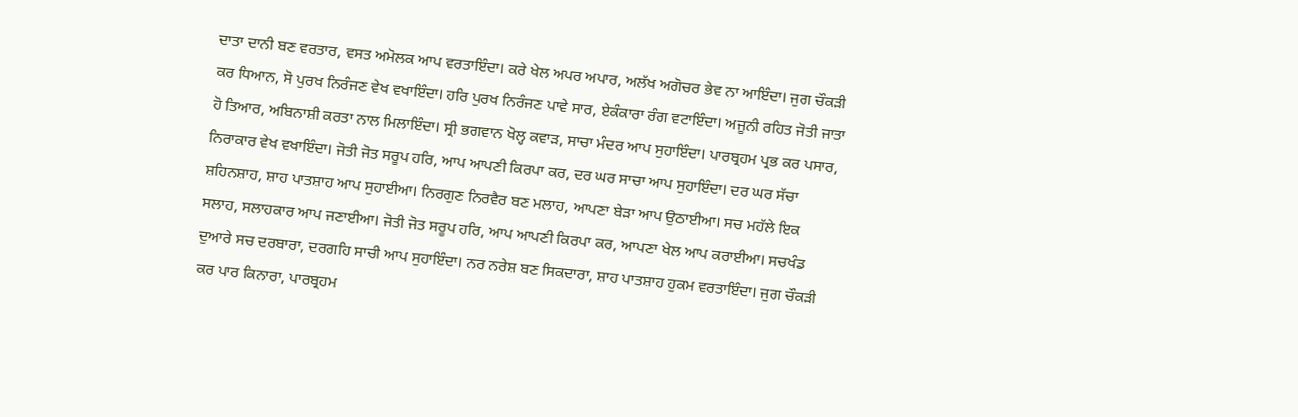ਦਾਤਾ ਦਾਨੀ ਬਣ ਵਰਤਾਰ, ਵਸਤ ਅਮੋਲਕ ਆਪ ਵਰਤਾਇੰਦਾ। ਕਰੇ ਖੇਲ ਅਪਰ ਅਪਾਰ, ਅਲੱਖ ਅਗੋਚਰ ਭੇਵ ਨਾ ਆਇੰਦਾ। ਜੁਗ ਚੌਕੜੀ ਕਰ ਧਿਆਨ, ਸੋ ਪੁਰਖ ਨਿਰੰਜਣ ਵੇਖ ਵਖਾਇੰਦਾ। ਹਰਿ ਪੁਰਖ ਨਿਰੰਜਣ ਪਾਵੇ ਸਾਰ, ਏਕੰਕਾਰਾ ਰੰਗ ਵਟਾਇੰਦਾ। ਅਜੂਨੀ ਰਹਿਤ ਜੋਤੀ ਜਾਤਾ ਹੋ ਤਿਆਰ, ਅਬਿਨਾਸ਼ੀ ਕਰਤਾ ਨਾਲ ਮਿਲਾਇੰਦਾ। ਸ੍ਰੀ ਭਗਵਾਨ ਖੋਲ੍ਹ ਕਵਾੜ, ਸਾਚਾ ਮੰਦਰ ਆਪ ਸੁਹਾਇੰਦਾ। ਪਾਰਬ੍ਰਹਮ ਪ੍ਰਭ ਕਰ ਪਸਾਰ, ਨਿਰਾਕਾਰ ਵੇਖ ਵਖਾਇੰਦਾ। ਜੋਤੀ ਜੋਤ ਸਰੂਪ ਹਰਿ, ਆਪ ਆਪਣੀ ਕਿਰਪਾ ਕਰ, ਦਰ ਘਰ ਸਾਚਾ ਆਪ ਸੁਹਾਇੰਦਾ। ਦਰ ਘਰ ਸੱਚਾ ਸ਼ਹਿਨਸ਼ਾਹ, ਸ਼ਾਹ ਪਾਤਸ਼ਾਹ ਆਪ ਸੁਹਾਈਆ। ਨਿਰਗੁਣ ਨਿਰਵੈਰ ਬਣ ਮਲਾਹ, ਆਪਣਾ ਬੇੜਾ ਆਪ ਉਠਾਈਆ। ਸਚ ਮਹੱਲੇ ਇਕ ਸਲਾਹ, ਸਲਾਹਕਾਰ ਆਪ ਜਣਾਈਆ। ਜੋਤੀ ਜੋਤ ਸਰੂਪ ਹਰਿ, ਆਪ ਆਪਣੀ ਕਿਰਪਾ ਕਰ, ਆਪਣਾ ਖੇਲ ਆਪ ਕਰਾਈਆ। ਸਚਖੰਡ ਦੁਆਰੇ ਸਚ ਦਰਬਾਰਾ, ਦਰਗਹਿ ਸਾਚੀ ਆਪ ਸੁਹਾਇੰਦਾ। ਨਰ ਨਰੇਸ਼ ਬਣ ਸਿਕਦਾਰਾ, ਸ਼ਾਹ ਪਾਤਸ਼ਾਹ ਹੁਕਮ ਵਰਤਾਇੰਦਾ। ਜੁਗ ਚੌਕੜੀ ਕਰ ਪਾਰ ਕਿਨਾਰਾ, ਪਾਰਬ੍ਰਹਮ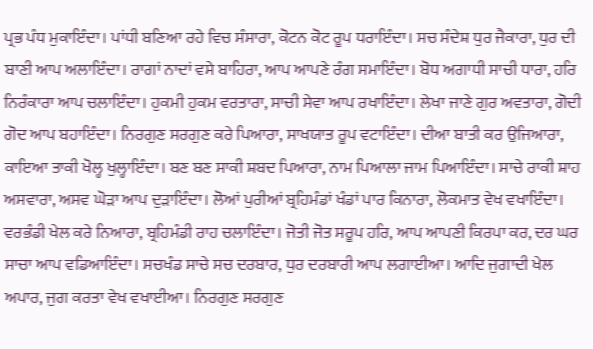ਪ੍ਰਭ ਪੰਧ ਮੁਕਾਇੰਦਾ। ਪਾਂਧੀ ਬਣਿਆ ਰਹੇ ਵਿਚ ਸੰਸਾਰਾ, ਕੋਟਨ ਕੋਟ ਰੂਪ ਧਰਾਇੰਦਾ। ਸਚ ਸੰਦੇਸ਼ ਧੁਰ ਜੈਕਾਰਾ, ਧੁਰ ਦੀ ਬਾਣੀ ਆਪ ਅਲਾਇੰਦਾ। ਰਾਗਾਂ ਨਾਦਾਂ ਵਸੇ ਬਾਹਿਰਾ, ਆਪ ਆਪਣੇ ਰੰਗ ਸਮਾਇੰਦਾ। ਬੋਧ ਅਗਾਧੀ ਸਾਚੀ ਧਾਰਾ, ਹਰਿ ਨਿਰੰਕਾਰਾ ਆਪ ਚਲਾਇੰਦਾ। ਹੁਕਮੀ ਹੁਕਮ ਵਰਤਾਰਾ, ਸਾਚੀ ਸੇਵਾ ਆਪ ਰਖਾਇੰਦਾ। ਲੇਖਾ ਜਾਣੇ ਗੁਰ ਅਵਤਾਰਾ, ਗੋਦੀ ਗੋਦ ਆਪ ਬਹਾਇੰਦਾ। ਨਿਰਗੁਣ ਸਰਗੁਣ ਕਰੇ ਪਿਆਰਾ, ਸਾਖਯਾਤ ਰੂਪ ਵਟਾਇੰਦਾ। ਦੀਆ ਬਾਤੀ ਕਰ ਉਜਿਆਰਾ, ਕਾਇਆ ਤਾਕੀ ਖੋਲ੍ਹ ਖੁਲ੍ਹਾਇੰਦਾ। ਬਣ ਬਣ ਸਾਕੀ ਸ਼ਬਦ ਪਿਆਰਾ, ਨਾਮ ਪਿਆਲਾ ਜਾਮ ਪਿਆਇੰਦਾ। ਸਾਚੇ ਰਾਕੀ ਸ਼ਾਹ ਅਸਵਾਰਾ, ਅਸਵ ਘੋੜਾ ਆਪ ਦੁੜਾਇੰਦਾ। ਲੋਆਂ ਪੁਰੀਆਂ ਬ੍ਰਹਿਮੰਡਾਂ ਖੰਡਾਂ ਪਾਰ ਕਿਨਾਰਾ, ਲੋਕਮਾਤ ਵੇਖ ਵਖਾਇੰਦਾ। ਵਰਭੰਡੀ ਖੇਲ ਕਰੇ ਨਿਆਰਾ, ਬ੍ਰਹਿਮੰਡੀ ਰਾਹ ਚਲਾਇੰਦਾ। ਜੋਤੀ ਜੋਤ ਸਰੂਪ ਹਰਿ, ਆਪ ਆਪਣੀ ਕਿਰਪਾ ਕਰ, ਦਰ ਘਰ ਸਾਚਾ ਆਪ ਵਡਿਆਇੰਦਾ। ਸਚਖੰਡ ਸਾਚੇ ਸਚ ਦਰਬਾਰ, ਧੁਰ ਦਰਬਾਰੀ ਆਪ ਲਗਾਈਆ। ਆਦਿ ਜੁਗਾਦੀ ਖੇਲ ਅਪਾਰ, ਜੁਗ ਕਰਤਾ ਵੇਖ ਵਖਾਈਆ। ਨਿਰਗੁਣ ਸਰਗੁਣ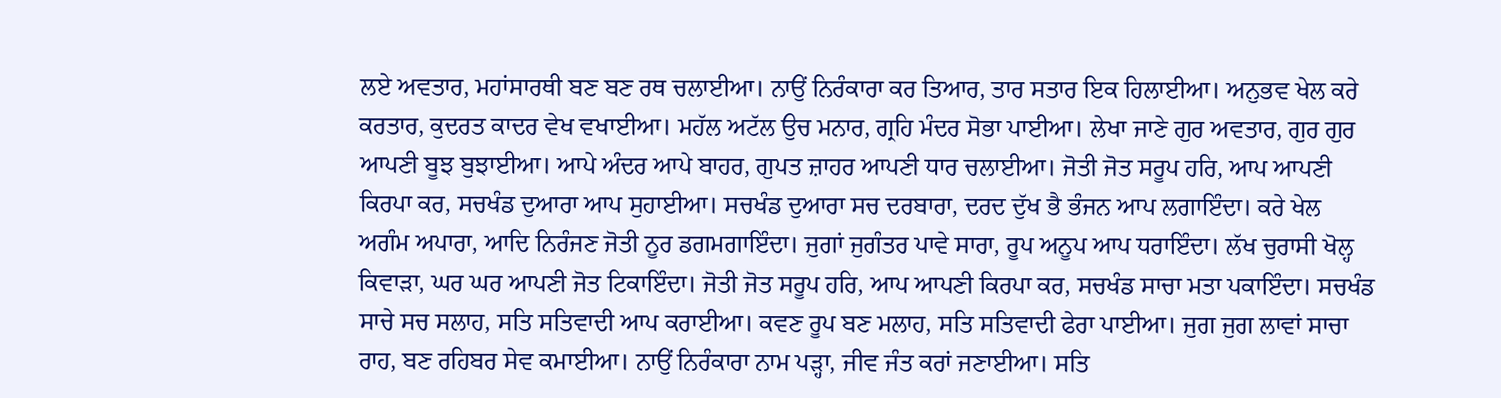ਲਏ ਅਵਤਾਰ, ਮਹਾਂਸਾਰਥੀ ਬਣ ਬਣ ਰਥ ਚਲਾਈਆ। ਨਾਉਂ ਨਿਰੰਕਾਰਾ ਕਰ ਤਿਆਰ, ਤਾਰ ਸਤਾਰ ਇਕ ਹਿਲਾਈਆ। ਅਨੁਭਵ ਖੇਲ ਕਰੇ ਕਰਤਾਰ, ਕੁਦਰਤ ਕਾਦਰ ਵੇਖ ਵਖਾਈਆ। ਮਹੱਲ ਅਟੱਲ ਉਚ ਮਨਾਰ, ਗ੍ਰਹਿ ਮੰਦਰ ਸੋਭਾ ਪਾਈਆ। ਲੇਖਾ ਜਾਣੇ ਗੁਰ ਅਵਤਾਰ, ਗੁਰ ਗੁਰ ਆਪਣੀ ਬੂਝ ਬੁਝਾਈਆ। ਆਪੇ ਅੰਦਰ ਆਪੇ ਬਾਹਰ, ਗੁਪਤ ਜ਼ਾਹਰ ਆਪਣੀ ਧਾਰ ਚਲਾਈਆ। ਜੋਤੀ ਜੋਤ ਸਰੂਪ ਹਰਿ, ਆਪ ਆਪਣੀ ਕਿਰਪਾ ਕਰ, ਸਚਖੰਡ ਦੁਆਰਾ ਆਪ ਸੁਹਾਈਆ। ਸਚਖੰਡ ਦੁਆਰਾ ਸਚ ਦਰਬਾਰਾ, ਦਰਦ ਦੁੱਖ ਭੈ ਭੰਜਨ ਆਪ ਲਗਾਇੰਦਾ। ਕਰੇ ਖੇਲ ਅਗੰਮ ਅਪਾਰਾ, ਆਦਿ ਨਿਰੰਜਣ ਜੋਤੀ ਨੂਰ ਡਗਮਗਾਇੰਦਾ। ਜੁਗਾਂ ਜੁਗੰਤਰ ਪਾਵੇ ਸਾਰਾ, ਰੂਪ ਅਨੂਪ ਆਪ ਧਰਾਇੰਦਾ। ਲੱਖ ਚੁਰਾਸੀ ਖੋਲ੍ਹ ਕਿਵਾੜਾ, ਘਰ ਘਰ ਆਪਣੀ ਜੋਤ ਟਿਕਾਇੰਦਾ। ਜੋਤੀ ਜੋਤ ਸਰੂਪ ਹਰਿ, ਆਪ ਆਪਣੀ ਕਿਰਪਾ ਕਰ, ਸਚਖੰਡ ਸਾਚਾ ਮਤਾ ਪਕਾਇੰਦਾ। ਸਚਖੰਡ ਸਾਚੇ ਸਚ ਸਲਾਹ, ਸਤਿ ਸਤਿਵਾਦੀ ਆਪ ਕਰਾਈਆ। ਕਵਣ ਰੂਪ ਬਣ ਮਲਾਹ, ਸਤਿ ਸਤਿਵਾਦੀ ਫੇਰਾ ਪਾਈਆ। ਜੁਗ ਜੁਗ ਲਾਵਾਂ ਸਾਚਾ ਰਾਹ, ਬਣ ਰਹਿਬਰ ਸੇਵ ਕਮਾਈਆ। ਨਾਉਂ ਨਿਰੰਕਾਰਾ ਨਾਮ ਪੜ੍ਹਾ, ਜੀਵ ਜੰਤ ਕਰਾਂ ਜਣਾਈਆ। ਸਤਿ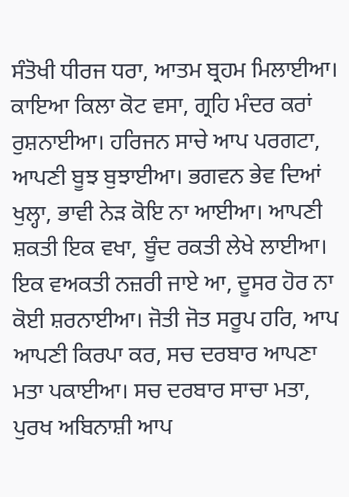ਸੰਤੋਖੀ ਧੀਰਜ ਧਰਾ, ਆਤਮ ਬ੍ਰਹਮ ਮਿਲਾਈਆ। ਕਾਇਆ ਕਿਲਾ ਕੋਟ ਵਸਾ, ਗ੍ਰਹਿ ਮੰਦਰ ਕਰਾਂ ਰੁਸ਼ਨਾਈਆ। ਹਰਿਜਨ ਸਾਚੇ ਆਪ ਪਰਗਟਾ, ਆਪਣੀ ਬੂਝ ਬੁਝਾਈਆ। ਭਗਵਨ ਭੇਵ ਦਿਆਂ ਖੁਲ੍ਹਾ, ਭਾਵੀ ਨੇੜ ਕੋਇ ਨਾ ਆਈਆ। ਆਪਣੀ ਸ਼ਕਤੀ ਇਕ ਵਖਾ, ਬੂੰਦ ਰਕਤੀ ਲੇਖੇ ਲਾਈਆ। ਇਕ ਵਅਕਤੀ ਨਜ਼ਰੀ ਜਾਏ ਆ, ਦੂਸਰ ਹੋਰ ਨਾ ਕੋਈ ਸ਼ਰਨਾਈਆ। ਜੋਤੀ ਜੋਤ ਸਰੂਪ ਹਰਿ, ਆਪ ਆਪਣੀ ਕਿਰਪਾ ਕਰ, ਸਚ ਦਰਬਾਰ ਆਪਣਾ ਮਤਾ ਪਕਾਈਆ। ਸਚ ਦਰਬਾਰ ਸਾਚਾ ਮਤਾ, ਪੁਰਖ ਅਬਿਨਾਸ਼ੀ ਆਪ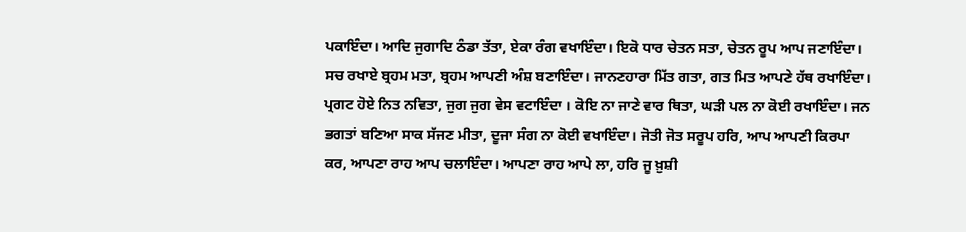ਪਕਾਇੰਦਾ। ਆਦਿ ਜੁਗਾਦਿ ਠੰਡਾ ਤੱਤਾ, ਏਕਾ ਰੰਗ ਵਖਾਇੰਦਾ। ਇਕੋ ਧਾਰ ਚੇਤਨ ਸਤਾ, ਚੇਤਨ ਰੂਪ ਆਪ ਜਣਾਇੰਦਾ। ਸਚ ਰਖਾਏ ਬ੍ਰਹਮ ਮਤਾ, ਬ੍ਰਹਮ ਆਪਣੀ ਅੰਸ਼ ਬਣਾਇੰਦਾ। ਜਾਨਣਹਾਰਾ ਮਿੱਤ ਗਤਾ, ਗਤ ਮਿਤ ਆਪਣੇ ਹੱਥ ਰਖਾਇੰਦਾ। ਪ੍ਰਗਟ ਹੋਏ ਨਿਤ ਨਵਿਤਾ, ਜੁਗ ਜੁਗ ਵੇਸ ਵਟਾਇੰਦਾ । ਕੋਇ ਨਾ ਜਾਣੇ ਵਾਰ ਥਿਤਾ, ਘੜੀ ਪਲ ਨਾ ਕੋਈ ਰਖਾਇੰਦਾ। ਜਨ ਭਗਤਾਂ ਬਣਿਆ ਸਾਕ ਸੱਜਣ ਮੀਤਾ, ਦੂਜਾ ਸੰਗ ਨਾ ਕੋਈ ਵਖਾਇੰਦਾ। ਜੋਤੀ ਜੋਤ ਸਰੂਪ ਹਰਿ, ਆਪ ਆਪਣੀ ਕਿਰਪਾ ਕਰ, ਆਪਣਾ ਰਾਹ ਆਪ ਚਲਾਇੰਦਾ। ਆਪਣਾ ਰਾਹ ਆਪੇ ਲਾ, ਹਰਿ ਜੂ ਖ਼ੁਸ਼ੀ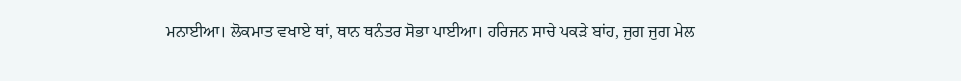ਮਨਾਈਆ। ਲੋਕਮਾਤ ਵਖਾਏ ਥਾਂ, ਥਾਨ ਥਨੰਤਰ ਸੋਭਾ ਪਾਈਆ। ਹਰਿਜਨ ਸਾਚੇ ਪਕੜੇ ਬਾਂਹ, ਜੁਗ ਜੁਗ ਮੇਲ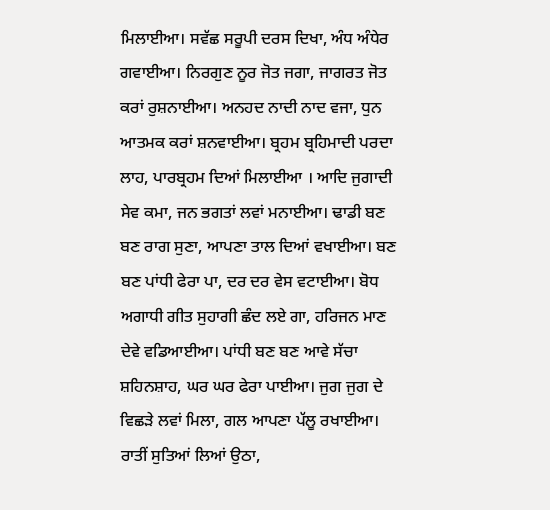ਮਿਲਾਈਆ। ਸਵੱਛ ਸਰੂਪੀ ਦਰਸ ਦਿਖਾ, ਅੰਧ ਅੰਧੇਰ ਗਵਾਈਆ। ਨਿਰਗੁਣ ਨੂਰ ਜੋਤ ਜਗਾ, ਜਾਗਰਤ ਜੋਤ ਕਰਾਂ ਰੁਸ਼ਨਾਈਆ। ਅਨਹਦ ਨਾਦੀ ਨਾਦ ਵਜਾ, ਧੁਨ ਆਤਮਕ ਕਰਾਂ ਸ਼ਨਵਾਈਆ। ਬ੍ਰਹਮ ਬ੍ਰਹਿਮਾਦੀ ਪਰਦਾ ਲਾਹ, ਪਾਰਬ੍ਰਹਮ ਦਿਆਂ ਮਿਲਾਈਆ । ਆਦਿ ਜੁਗਾਦੀ ਸੇਵ ਕਮਾ, ਜਨ ਭਗਤਾਂ ਲਵਾਂ ਮਨਾਈਆ। ਢਾਡੀ ਬਣ ਬਣ ਰਾਗ ਸੁਣਾ, ਆਪਣਾ ਤਾਲ ਦਿਆਂ ਵਖਾਈਆ। ਬਣ ਬਣ ਪਾਂਧੀ ਫੇਰਾ ਪਾ, ਦਰ ਦਰ ਵੇਸ ਵਟਾਈਆ। ਬੋਧ ਅਗਾਧੀ ਗੀਤ ਸੁਹਾਗੀ ਛੰਦ ਲਏ ਗਾ, ਹਰਿਜਨ ਮਾਣ ਦੇਵੇ ਵਡਿਆਈਆ। ਪਾਂਧੀ ਬਣ ਬਣ ਆਵੇ ਸੱਚਾ ਸ਼ਹਿਨਸ਼ਾਹ, ਘਰ ਘਰ ਫੇਰਾ ਪਾਈਆ। ਜੁਗ ਜੁਗ ਦੇ ਵਿਛੜੇ ਲਵਾਂ ਮਿਲਾ, ਗਲ ਆਪਣਾ ਪੱਲੂ ਰਖਾਈਆ। ਰਾਤੀਂ ਸੁਤਿਆਂ ਲਿਆਂ ਉਠਾ,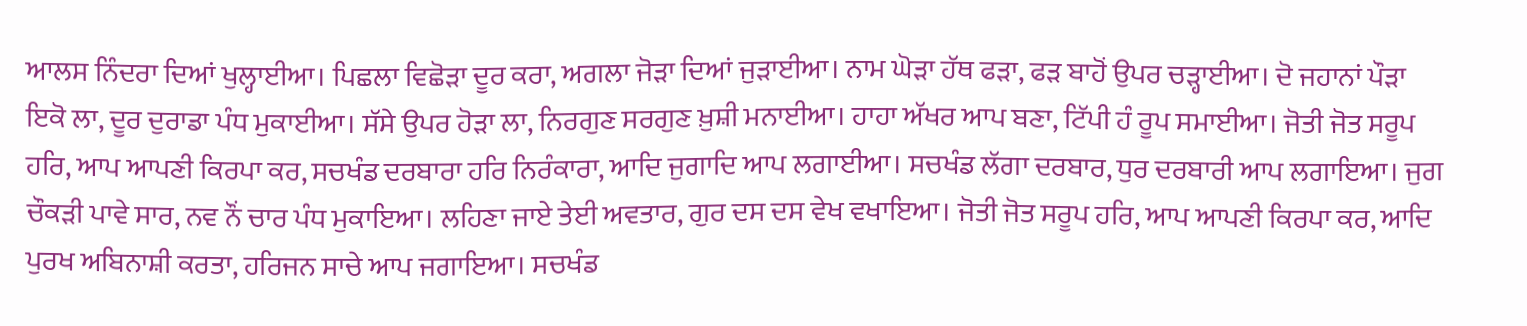ਆਲਸ ਨਿੰਦਰਾ ਦਿਆਂ ਖੁਲ੍ਹਾਈਆ। ਪਿਛਲਾ ਵਿਛੋੜਾ ਦੂਰ ਕਰਾ, ਅਗਲਾ ਜੋੜਾ ਦਿਆਂ ਜੁੜਾਈਆ। ਨਾਮ ਘੋੜਾ ਹੱਥ ਫੜਾ, ਫੜ ਬਾਹੋਂ ਉਪਰ ਚੜ੍ਹਾਈਆ। ਦੋ ਜਹਾਨਾਂ ਪੌੜਾ ਇਕੋ ਲਾ, ਦੂਰ ਦੁਰਾਡਾ ਪੰਧ ਮੁਕਾਈਆ। ਸੱਸੇ ਉਪਰ ਹੋੜਾ ਲਾ, ਨਿਰਗੁਣ ਸਰਗੁਣ ਖ਼ੁਸ਼ੀ ਮਨਾਈਆ। ਹਾਹਾ ਅੱਖਰ ਆਪ ਬਣਾ, ਟਿੱਪੀ ਹੰ ਰੂਪ ਸਮਾਈਆ। ਜੋਤੀ ਜੋਤ ਸਰੂਪ ਹਰਿ, ਆਪ ਆਪਣੀ ਕਿਰਪਾ ਕਰ, ਸਚਖੰਡ ਦਰਬਾਰਾ ਹਰਿ ਨਿਰੰਕਾਰਾ, ਆਦਿ ਜੁਗਾਦਿ ਆਪ ਲਗਾਈਆ। ਸਚਖੰਡ ਲੱਗਾ ਦਰਬਾਰ, ਧੁਰ ਦਰਬਾਰੀ ਆਪ ਲਗਾਇਆ। ਜੁਗ ਚੌਕੜੀ ਪਾਵੇ ਸਾਰ, ਨਵ ਨੌਂ ਚਾਰ ਪੰਧ ਮੁਕਾਇਆ। ਲਹਿਣਾ ਜਾਏ ਤੇਈ ਅਵਤਾਰ, ਗੁਰ ਦਸ ਦਸ ਵੇਖ ਵਖਾਇਆ। ਜੋਤੀ ਜੋਤ ਸਰੂਪ ਹਰਿ, ਆਪ ਆਪਣੀ ਕਿਰਪਾ ਕਰ, ਆਦਿ ਪੁਰਖ ਅਬਿਨਾਸ਼ੀ ਕਰਤਾ, ਹਰਿਜਨ ਸਾਚੇ ਆਪ ਜਗਾਇਆ। ਸਚਖੰਡ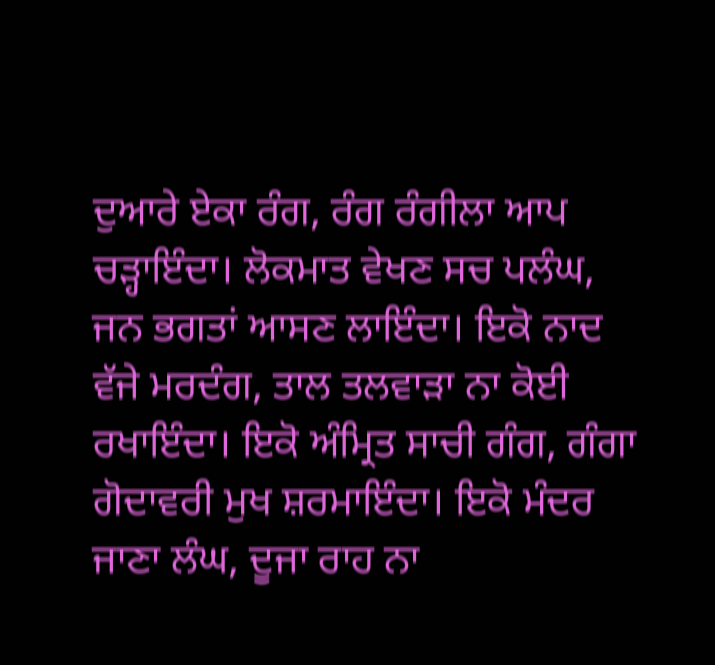ਦੁਆਰੇ ਏਕਾ ਰੰਗ, ਰੰਗ ਰੰਗੀਲਾ ਆਪ ਚੜ੍ਹਾਇੰਦਾ। ਲੋਕਮਾਤ ਵੇਖਣ ਸਚ ਪਲੰਘ, ਜਨ ਭਗਤਾਂ ਆਸਣ ਲਾਇੰਦਾ। ਇਕੋ ਨਾਦ ਵੱਜੇ ਮਰਦੰਗ, ਤਾਲ ਤਲਵਾੜਾ ਨਾ ਕੋਈ ਰਖਾਇੰਦਾ। ਇਕੋ ਅੰਮ੍ਰਿਤ ਸਾਚੀ ਗੰਗ, ਗੰਗਾ ਗੋਦਾਵਰੀ ਮੁਖ ਸ਼ਰਮਾਇੰਦਾ। ਇਕੋ ਮੰਦਰ ਜਾਣਾ ਲੰਘ, ਦੂਜਾ ਰਾਹ ਨਾ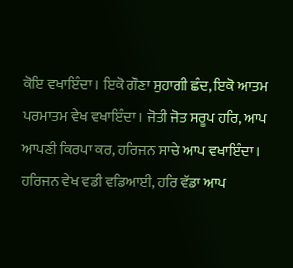ਕੋਇ ਵਖਾਇੰਦਾ। ਇਕੋ ਗੌਣਾ ਸੁਹਾਗੀ ਛੰਦ, ਇਕੋ ਆਤਮ ਪਰਮਾਤਮ ਵੇਖ ਵਖਾਇੰਦਾ। ਜੋਤੀ ਜੋਤ ਸਰੂਪ ਹਰਿ, ਆਪ ਆਪਣੀ ਕਿਰਪਾ ਕਰ, ਹਰਿਜਨ ਸਾਚੇ ਆਪ ਵਖਾਇੰਦਾ। ਹਰਿਜਨ ਵੇਖ ਵਡੀ ਵਡਿਆਈ, ਹਰਿ ਵੱਡਾ ਆਪ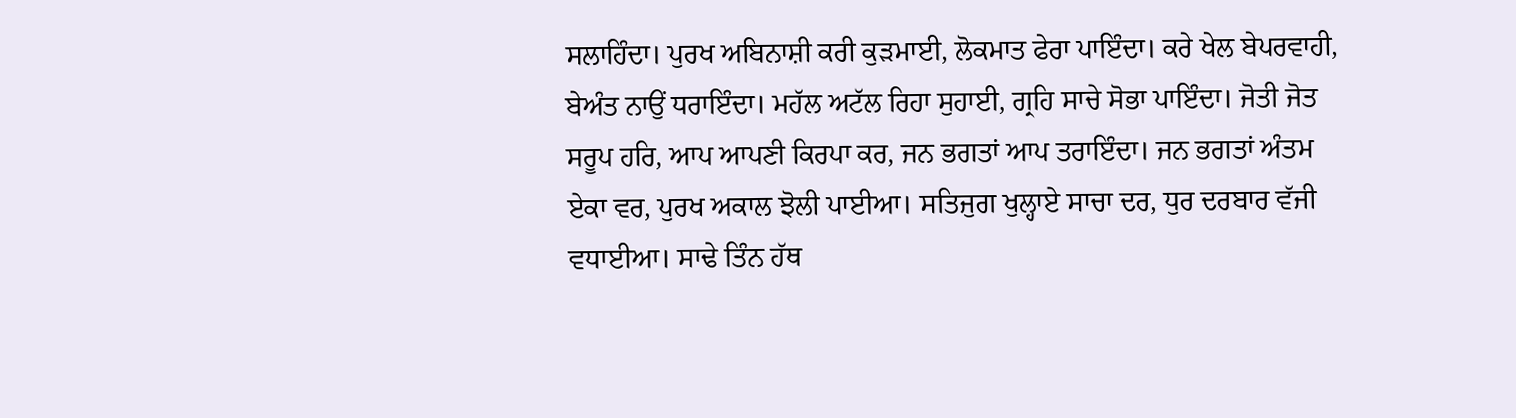ਸਲਾਹਿੰਦਾ। ਪੁਰਖ ਅਬਿਨਾਸ਼ੀ ਕਰੀ ਕੁੜਮਾਈ, ਲੋਕਮਾਤ ਫੇਰਾ ਪਾਇੰਦਾ। ਕਰੇ ਖੇਲ ਬੇਪਰਵਾਹੀ, ਬੇਅੰਤ ਨਾਉਂ ਧਰਾਇੰਦਾ। ਮਹੱਲ ਅਟੱਲ ਰਿਹਾ ਸੁਹਾਈ, ਗ੍ਰਹਿ ਸਾਚੇ ਸੋਭਾ ਪਾਇੰਦਾ। ਜੋਤੀ ਜੋਤ ਸਰੂਪ ਹਰਿ, ਆਪ ਆਪਣੀ ਕਿਰਪਾ ਕਰ, ਜਨ ਭਗਤਾਂ ਆਪ ਤਰਾਇੰਦਾ। ਜਨ ਭਗਤਾਂ ਅੰਤਮ ਏਕਾ ਵਰ, ਪੁਰਖ ਅਕਾਲ ਝੋਲੀ ਪਾਈਆ। ਸਤਿਜੁਗ ਖੁਲ੍ਹਾਏ ਸਾਚਾ ਦਰ, ਧੁਰ ਦਰਬਾਰ ਵੱਜੀ ਵਧਾਈਆ। ਸਾਢੇ ਤਿੰਨ ਹੱਥ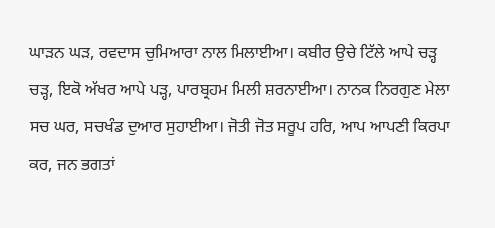ਘਾੜਨ ਘੜ, ਰਵਦਾਸ ਚੁਮਿਆਰਾ ਨਾਲ ਮਿਲਾਈਆ। ਕਬੀਰ ਉਚੇ ਟਿੱਲੇ ਆਪੇ ਚੜ੍ਹ ਚੜ੍ਹ, ਇਕੋ ਅੱਖਰ ਆਪੇ ਪੜ੍ਹ, ਪਾਰਬ੍ਰਹਮ ਮਿਲੀ ਸ਼ਰਨਾਈਆ। ਨਾਨਕ ਨਿਰਗੁਣ ਮੇਲਾ ਸਚ ਘਰ, ਸਚਖੰਡ ਦੁਆਰ ਸੁਹਾਈਆ। ਜੋਤੀ ਜੋਤ ਸਰੂਪ ਹਰਿ, ਆਪ ਆਪਣੀ ਕਿਰਪਾ ਕਰ, ਜਨ ਭਗਤਾਂ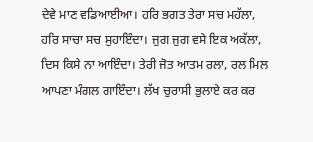ਦੇਵੇ ਮਾਣ ਵਡਿਆਈਆ। ਹਰਿ ਭਗਤ ਤੇਰਾ ਸਚ ਮਹੱਲਾ, ਹਰਿ ਸਾਚਾ ਸਚ ਸੁਹਾਇੰਦਾ। ਜੁਗ ਜੁਗ ਵਸੇ ਇਕ ਅਕੱਲਾ, ਦਿਸ ਕਿਸੇ ਨਾ ਆਇੰਦਾ। ਤੇਰੀ ਜੋਤ ਆਤਮ ਰਲਾ, ਰਲ ਮਿਲ ਆਪਣਾ ਮੰਗਲ ਗਾਇੰਦਾ। ਲੱਖ ਚੁਰਾਸੀ ਭੁਲਾਏ ਕਰ ਕਰ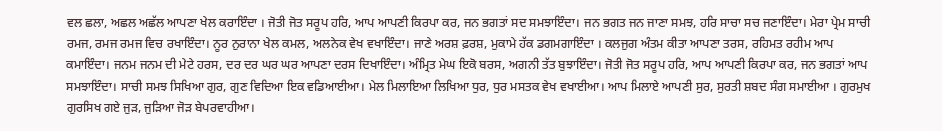ਵਲ ਛਲਾ, ਅਛਲ ਅਛੱਲ ਆਪਣਾ ਖੇਲ ਕਰਾਇੰਦਾ । ਜੋਤੀ ਜੋਤ ਸਰੂਪ ਹਰਿ, ਆਪ ਆਪਣੀ ਕਿਰਪਾ ਕਰ, ਜਨ ਭਗਤਾਂ ਸਦ ਸਮਝਾਇੰਦਾ। ਜਨ ਭਗਤ ਜਨ ਜਾਣਾ ਸਮਝ, ਹਰਿ ਸਾਚਾ ਸਚ ਜਣਾਇੰਦਾ। ਮੇਰਾ ਪ੍ਰੇਮ ਸਾਚੀ ਰਮਜ, ਰਮਜ ਰਮਜ ਵਿਚ ਰਖਾਇੰਦਾ। ਨੂਰ ਨੁਰਾਨਾ ਖੇਲ ਕਮਲ, ਅਲਨੇਕ ਵੇਖ ਵਖਾਇੰਦਾ। ਜਾਣੇ ਅਰਸ਼ ਫ਼ਰਸ਼, ਮੁਕਾਮੇ ਹੱਕ ਡਗਮਗਾਇੰਦਾ । ਕਲਜੁਗ ਅੰਤਮ ਕੀਤਾ ਆਪਣਾ ਤਰਸ, ਰਹਿਮਤ ਰਹੀਮ ਆਪ ਕਮਾਇੰਦਾ। ਜਨਮ ਜਨਮ ਦੀ ਮੇਟੇ ਹਰਸ, ਦਰ ਦਰ ਘਰ ਘਰ ਆਪਣਾ ਦਰਸ ਦਿਖਾਇੰਦਾ। ਅੰਮ੍ਰਿਤ ਮੇਘ ਇਕੋ ਬਰਸ, ਅਗਨੀ ਤੱਤ ਬੁਝਾਇੰਦਾ। ਜੋਤੀ ਜੋਤ ਸਰੂਪ ਹਰਿ, ਆਪ ਆਪਣੀ ਕਿਰਪਾ ਕਰ, ਜਨ ਭਗਤਾਂ ਆਪ ਸਮਝਾਇੰਦਾ। ਸਾਚੀ ਸਮਝ ਸਿਖਿਆ ਗੁਰ, ਗੁਣ ਵਿਦਿਆ ਇਕ ਵਡਿਆਈਆ। ਮੇਲ ਮਿਲਾਇਆ ਲਿਖਿਆ ਧੁਰ, ਧੁਰ ਮਸਤਕ ਵੇਖ ਵਖਾਈਆ। ਆਪ ਮਿਲਾਏ ਆਪਣੀ ਸੁਰ, ਸੁਰਤੀ ਸ਼ਬਦ ਸੰਗ ਸਮਾਈਆ । ਗੁਰਮੁਖ ਗੁਰਸਿਖ ਗਏ ਜੁੜ, ਜੁੜਿਆ ਜੋੜ ਬੇਪਰਵਾਹੀਆ।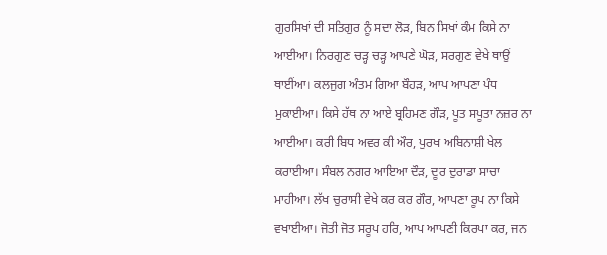ਗੁਰਸਿਖਾਂ ਦੀ ਸਤਿਗੁਰ ਨੂੰ ਸਦਾ ਲੋੜ, ਬਿਨ ਸਿਖਾਂ ਕੰਮ ਕਿਸੇ ਨਾ ਆਈਆ। ਨਿਰਗੁਣ ਚੜ੍ਹ ਚੜ੍ਹ ਆਪਣੇ ਘੋੜ, ਸਰਗੁਣ ਵੇਖੇ ਥਾਉਂ ਥਾਈਂਆ। ਕਲਜੁਗ ਅੰਤਮ ਗਿਆ ਬੌਹੜ, ਆਪ ਆਪਣਾ ਪੰਧ ਮੁਕਾਈਆ। ਕਿਸੇ ਹੱਥ ਨਾ ਆਏ ਬ੍ਰਹਿਮਣ ਗੌੜ, ਪੂਤ ਸਪੂਤਾ ਨਜ਼ਰ ਨਾ ਆਈਆ। ਕਰੀ ਬਿਧ ਅਵਰ ਕੀ ਔਰ, ਪੁਰਖ ਅਬਿਨਾਸ਼ੀ ਖੇਲ ਕਰਾਈਆ। ਸੰਬਲ ਨਗਰ ਆਇਆ ਦੌੜ, ਦੂਰ ਦੁਰਾਡਾ ਸਾਚਾ ਮਾਹੀਆ। ਲੱਖ ਚੁਰਾਸੀ ਵੇਖੇ ਕਰ ਕਰ ਗੌਰ, ਆਪਣਾ ਰੂਪ ਨਾ ਕਿਸੇ ਵਖਾਈਆ। ਜੋਤੀ ਜੋਤ ਸਰੂਪ ਹਰਿ, ਆਪ ਆਪਣੀ ਕਿਰਪਾ ਕਰ, ਜਨ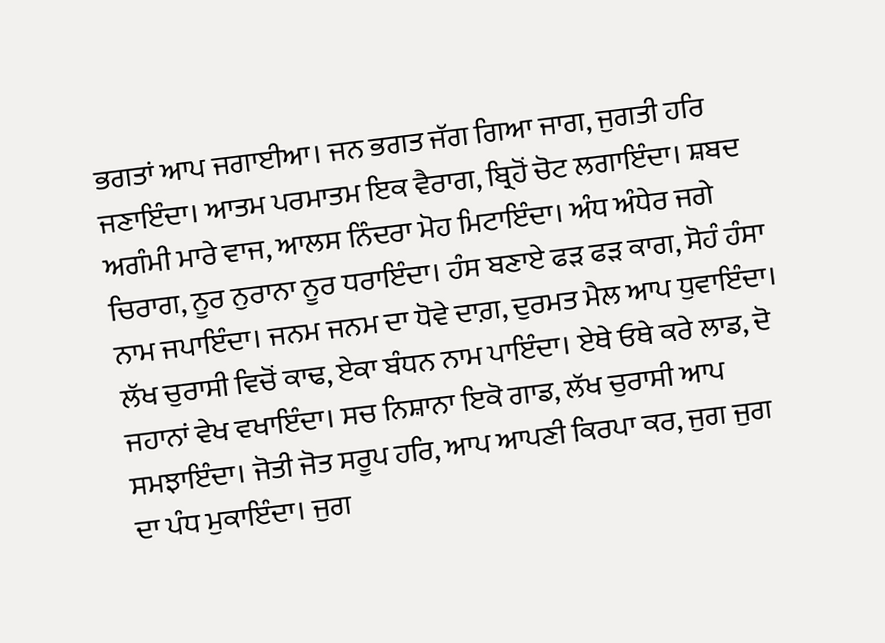ਭਗਤਾਂ ਆਪ ਜਗਾਈਆ। ਜਨ ਭਗਤ ਜੱਗ ਗਿਆ ਜਾਗ, ਜੁਗਤੀ ਹਰਿ ਜਣਾਇੰਦਾ। ਆਤਮ ਪਰਮਾਤਮ ਇਕ ਵੈਰਾਗ, ਬ੍ਰਿਹੋਂ ਚੋਟ ਲਗਾਇੰਦਾ। ਸ਼ਬਦ ਅਗੰਮੀ ਮਾਰੇ ਵਾਜ, ਆਲਸ ਨਿੰਦਰਾ ਮੋਹ ਮਿਟਾਇੰਦਾ। ਅੰਧ ਅੰਧੇਰ ਜਗੇ ਚਿਰਾਗ, ਨੂਰ ਨੁਰਾਨਾ ਨੂਰ ਧਰਾਇੰਦਾ। ਹੰਸ ਬਣਾਏ ਫੜ ਫੜ ਕਾਗ, ਸੋਹੰ ਹੰਸਾ ਨਾਮ ਜਪਾਇੰਦਾ। ਜਨਮ ਜਨਮ ਦਾ ਧੋਵੇ ਦਾਗ਼, ਦੁਰਮਤ ਮੈਲ ਆਪ ਧੁਵਾਇੰਦਾ। ਲੱਖ ਚੁਰਾਸੀ ਵਿਚੋਂ ਕਾਢ, ਏਕਾ ਬੰਧਨ ਨਾਮ ਪਾਇੰਦਾ। ਏਥੇ ਓਥੇ ਕਰੇ ਲਾਡ, ਦੋ ਜਹਾਨਾਂ ਵੇਖ ਵਖਾਇੰਦਾ। ਸਚ ਨਿਸ਼ਾਨਾ ਇਕੋ ਗਾਡ, ਲੱਖ ਚੁਰਾਸੀ ਆਪ ਸਮਝਾਇੰਦਾ। ਜੋਤੀ ਜੋਤ ਸਰੂਪ ਹਰਿ, ਆਪ ਆਪਣੀ ਕਿਰਪਾ ਕਰ, ਜੁਗ ਜੁਗ ਦਾ ਪੰਧ ਮੁਕਾਇੰਦਾ। ਜੁਗ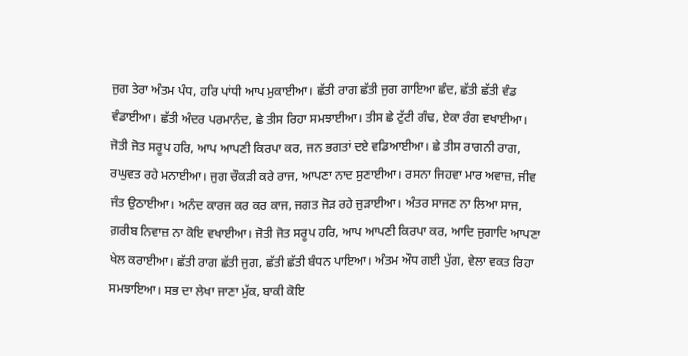ਜੁਗ ਤੇਰਾ ਅੰਤਮ ਪੰਧ, ਹਰਿ ਪਾਂਧੀ ਆਪ ਮੁਕਾਈਆ। ਛੱਤੀ ਰਾਗ ਛੱਤੀ ਜੁਗ ਗਾਇਆ ਛੰਦ, ਛੱਤੀ ਛੱਤੀ ਵੰਡ ਵੰਡਾਈਆ। ਛੱਤੀ ਅੰਦਰ ਪਰਮਾਨੰਦ, ਛੇ ਤੀਸ ਰਿਹਾ ਸਮਝਾਈਆ। ਤੀਸ ਛੇ ਟੁੱਟੀ ਗੰਢ, ਏਕਾ ਰੰਗ ਵਖਾਈਆ। ਜੋਤੀ ਜੋਤ ਸਰੂਪ ਹਰਿ, ਆਪ ਆਪਣੀ ਕਿਰਪਾ ਕਰ, ਜਨ ਭਗਤਾਂ ਦਏ ਵਡਿਆਈਆ। ਛੇ ਤੀਸ ਰਾਗਨੀ ਰਾਗ, ਰਘੁਵਤ ਰਹੇ ਮਨਾਈਆ। ਜੁਗ ਚੌਕੜੀ ਕਰੇ ਰਾਜ, ਆਪਣਾ ਨਾਦ ਸੁਣਾਈਆ। ਰਸਨਾ ਜਿਹਵਾ ਮਾਰ ਅਵਾਜ਼, ਜੀਵ ਜੰਤ ਉਠਾਈਆ। ਅਨੰਦ ਕਾਰਜ ਕਰ ਕਰ ਕਾਜ, ਜਗਤ ਜੋੜ ਰਹੇ ਜੁੜਾਈਆ। ਅੰਤਰ ਸਾਜਣ ਨਾ ਲਿਆ ਸਾਜ, ਗ਼ਰੀਬ ਨਿਵਾਜ਼ ਨਾ ਕੋਇ ਵਖਾਈਆ। ਜੋਤੀ ਜੋਤ ਸਰੂਪ ਹਰਿ, ਆਪ ਆਪਣੀ ਕਿਰਪਾ ਕਰ, ਆਦਿ ਜੁਗਾਦਿ ਆਪਣਾ ਖੇਲ ਕਰਾਈਆ। ਛੱਤੀ ਰਾਗ ਛੱਤੀ ਜੁਗ, ਛੱਤੀ ਛੱਤੀ ਬੰਧਨ ਪਾਇਆ। ਅੰਤਮ ਔਧ ਗਈ ਪੁੱਗ, ਵੇਲਾ ਵਕਤ ਰਿਹਾ ਸਮਝਾਇਆ। ਸਭ ਦਾ ਲੇਖਾ ਜਾਣਾ ਮੁੱਕ, ਬਾਕੀ ਕੋਇ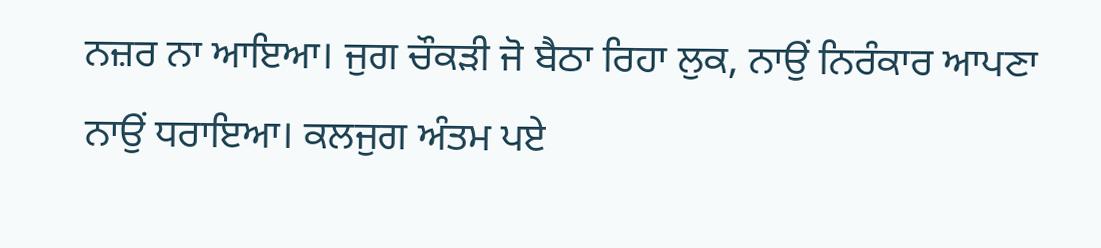ਨਜ਼ਰ ਨਾ ਆਇਆ। ਜੁਗ ਚੌਕੜੀ ਜੋ ਬੈਠਾ ਰਿਹਾ ਲੁਕ, ਨਾਉਂ ਨਿਰੰਕਾਰ ਆਪਣਾ ਨਾਉਂ ਧਰਾਇਆ। ਕਲਜੁਗ ਅੰਤਮ ਪਏ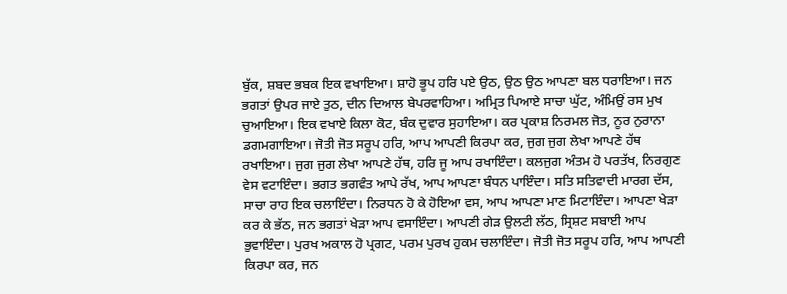ਬੁੱਕ, ਸ਼ਬਦ ਭਬਕ ਇਕ ਵਖਾਇਆ। ਸ਼ਾਹੋ ਭੂਪ ਹਰਿ ਪਏ ਉਠ, ਉਠ ਉਠ ਆਪਣਾ ਬਲ ਧਰਾਇਆ। ਜਨ ਭਗਤਾਂ ਉਪਰ ਜਾਏ ਤੁਠ, ਦੀਨ ਦਿਆਲ ਬੇਪਰਵਾਹਿਆ। ਅਮ੍ਰਿਤ ਪਿਆਏ ਸਾਚਾ ਘੁੱਟ, ਅੰਮਿਉਂ ਰਸ ਮੁਖ ਚੁਆਇਆ। ਇਕ ਵਖਾਏ ਕਿਲਾ ਕੋਟ, ਬੰਕ ਦੁਵਾਰ ਸੁਹਾਇਆ। ਕਰ ਪ੍ਰਕਾਸ਼ ਨਿਰਮਲ ਜੋਤ, ਨੂਰ ਨੁਰਾਨਾ ਡਗਮਗਾਇਆ। ਜੋਤੀ ਜੋਤ ਸਰੂਪ ਹਰਿ, ਆਪ ਆਪਣੀ ਕਿਰਪਾ ਕਰ, ਜੁਗ ਜੁਗ ਲੇਖਾ ਆਪਣੇ ਹੱਥ ਰਖਾਇਆ। ਜੁਗ ਜੁਗ ਲੇਖਾ ਆਪਣੇ ਹੱਥ, ਹਰਿ ਜੂ ਆਪ ਰਖਾਇੰਦਾ। ਕਲਜੁਗ ਅੰਤਮ ਹੋ ਪਰਤੱਖ, ਨਿਰਗੁਣ ਵੇਸ ਵਟਾਇੰਦਾ। ਭਗਤ ਭਗਵੰਤ ਆਪੇ ਰੱਖ, ਆਪ ਆਪਣਾ ਬੰਧਨ ਪਾਇੰਦਾ। ਸਤਿ ਸਤਿਵਾਦੀ ਮਾਰਗ ਦੱਸ, ਸਾਚਾ ਰਾਹ ਇਕ ਚਲਾਇੰਦਾ। ਨਿਰਧਨ ਹੋ ਕੇ ਹੋਇਆ ਵਸ, ਆਪ ਆਪਣਾ ਮਾਣ ਮਿਟਾਇੰਦਾ। ਆਪਣਾ ਖੇੜਾ ਕਰ ਕੇ ਭੱਠ, ਜਨ ਭਗਤਾਂ ਖੇੜਾ ਆਪ ਵਸਾਇੰਦਾ। ਆਪਣੀ ਗੇੜ ਉਲਟੀ ਲੱਠ, ਸ੍ਰਿਸ਼ਟ ਸਬਾਈ ਆਪ ਭੁਵਾਇੰਦਾ। ਪੁਰਖ ਅਕਾਲ ਹੋ ਪ੍ਰਗਟ, ਪਰਮ ਪੁਰਖ ਹੁਕਮ ਚਲਾਇੰਦਾ। ਜੋਤੀ ਜੋਤ ਸਰੂਪ ਹਰਿ, ਆਪ ਆਪਣੀ ਕਿਰਪਾ ਕਰ, ਜਨ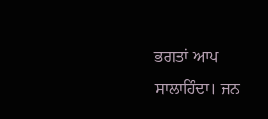ਭਗਤਾਂ ਆਪ ਸਾਲਾਹਿੰਦਾ। ਜਨ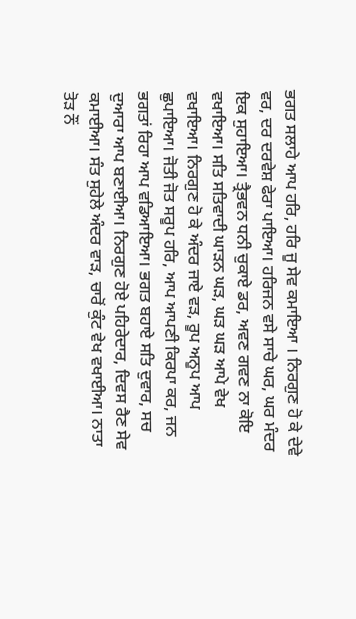ਭਗਤ ਸਲਾਹੇ ਆਪ ਹਰਿ, ਹਰਿ ਜੂ ਸੇਵ ਕਮਾਇਆ । ਨਿਰਗੁਣ ਹੋ ਕੇ ਦੇਵੇ ਵਰ, ਦਰ ਦਰਵੇਸ਼ ਫੇਰਾ ਪਾਇਆ। ਹਰਿਜਨ ਵਸੇ ਸਾਚੇ ਘਰ, ਘਰ ਮੰਦਰ ਇਕ ਸੁਹਾਇਆ। ਤ੍ਰੈਭਵਨ ਧਨੀ ਚੁਕਾਏ ਡਰ, ਅਵਣ ਗਵਣ ਨਾ ਕੋਇ ਵਖਾਇਆ। ਸਤਿ ਸਤਿਵਾਦੀ ਘਾੜਨ ਘੜ, ਘੜ ਘੜ ਆਪੇ ਵੇਖ ਵਖਾਇਆ। ਨਿਰਗੁਣ ਹੋ ਕੇ ਅੰਦਰ ਜਾਏ ਵੜ, ਰੂਪ ਅਨੂਪ ਆਪ ਛੁਪਾਇਆ। ਜੋਤੀ ਜੋਤ ਸਰੂਪ ਹਰਿ, ਆਪ ਆਪਣੀ ਕਿਰਪਾ ਕਰ, ਜਨ ਭਗਤਾਂ ਰਿਹਾ ਆਪ ਵਡਿਆਇਆ। ਭਗਤ ਬਹਾਏ ਸਤਿ ਦੁਵਾਰ, ਸਚ ਦੁਆਰਾ ਆਪ ਬਣਾਈਆ। ਨਿਰਗੁਣ ਹੋਏ ਪਹਿਰੇਦਾਰ, ਦਿਵਸ ਰੈਣ ਸੇਵ ਕਮਾਈਆ। ਸੰਤ ਸੁਹੇਲੇ ਅੰਦਰ ਵਾੜ, ਚਾਰੋਂ ਕੁੰਟ ਵੇਖ ਵਖਾਈਆ। ਨਾਤਾ ਤੋੜ ਨੌਂ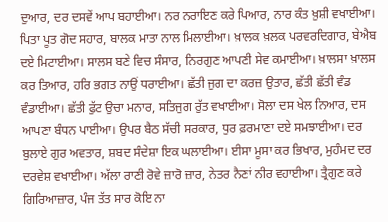ਦੁਆਰ, ਦਰ ਦਸਵੇਂ ਆਪ ਬਹਾਈਆ। ਨਰ ਨਰਾਇਣ ਕਰੇ ਪਿਆਰ, ਨਾਰ ਕੰਤ ਖ਼ੁਸ਼ੀ ਵਖਾਈਆ। ਪਿਤਾ ਪੂਤ ਗੋਦ ਸਹਾਰ, ਬਾਲਕ ਮਾਤਾ ਨਾਲ ਮਿਲਾਈਆ। ਖ਼ਾਲਕ ਖ਼ਲਕ ਪਰਵਰਦਿਗਾਰ, ਬੇਐਬ ਦਏ ਮਿਟਾਈਆ। ਸਾਲਸ ਬਣੇ ਵਿਚ ਸੰਸਾਰ, ਨਿਰਗੁਣ ਆਪਣੀ ਸੇਵ ਕਮਾਈਆ। ਖ਼ਾਲਸਾ ਖ਼ਾਲਸ ਕਰ ਤਿਆਰ, ਹਰਿ ਭਗਤ ਨਾਉਂ ਧਰਾਈਆ। ਛੱਤੀ ਜੁਗ ਦਾ ਕਰਜ਼ ਉਤਾਰ, ਛੱਤੀ ਛੱਤੀ ਵੰਡ ਵੰਡਾਈਆ। ਛੱਤੀ ਫੁੱਟ ਉਚਾ ਮਨਾਰ, ਸਤਿਜੁਗ ਰੁੱਤ ਵਖਾਈਆ। ਸੋਲਾ ਦਸ ਖੇਲ ਨਿਆਰ, ਦਸ ਆਪਣਾ ਬੰਧਨ ਪਾਈਆ। ਉਪਰ ਬੈਠ ਸੱਚੀ ਸਰਕਾਰ, ਧੁਰ ਫ਼ਰਮਾਣਾ ਦਏ ਸਮਝਾਈਆ। ਦਰ ਬੁਲਾਏ ਗੁਰ ਅਵਤਾਰ, ਸ਼ਬਦ ਸੰਦੇਸ਼ਾ ਇਕ ਘਲਾਈਆ। ਈਸਾ ਮੂਸਾ ਕਰ ਭਿਖਾਰ, ਮੁਹੰਮਦ ਦਰ ਦਰਵੇਸ਼ ਵਖਾਈਆ। ਅੱਲਾ ਰਾਣੀ ਰੋਵੇ ਜ਼ਾਰੋ ਜ਼ਾਰ, ਨੇਤਰ ਨੈਣਾਂ ਨੀਰ ਵਹਾਈਆ। ਤ੍ਰੈਗੁਣ ਕਰੇ ਗਿਰਿਆਜ਼ਾਰ, ਪੰਜ ਤੱਤ ਸਾਰ ਕੋਇ ਨਾ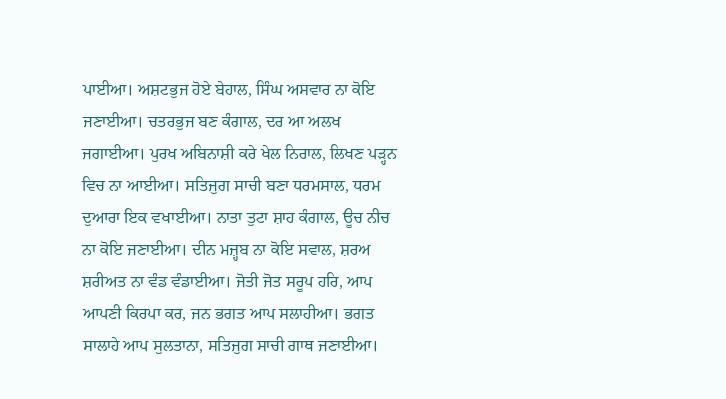ਪਾਈਆ। ਅਸ਼ਟਭੁਜ ਹੋਏ ਬੇਹਾਲ, ਸਿੰਘ ਅਸਵਾਰ ਨਾ ਕੋਇ ਜਣਾਈਆ। ਚਤਰਭੁਜ ਬਣ ਕੰਗਾਲ, ਦਰ ਆ ਅਲਖ ਜਗਾਈਆ। ਪੁਰਖ ਅਬਿਨਾਸ਼ੀ ਕਰੇ ਖੇਲ ਨਿਰਾਲ, ਲਿਖਣ ਪੜ੍ਹਨ ਵਿਚ ਨਾ ਆਈਆ। ਸਤਿਜੁਗ ਸਾਚੀ ਬਣਾ ਧਰਮਸਾਲ, ਧਰਮ ਦੁਆਰਾ ਇਕ ਵਖਾਈਆ। ਨਾਤਾ ਤੁਟਾ ਸ਼ਾਹ ਕੰਗਾਲ, ਊਚ ਨੀਚ ਨਾ ਕੋਇ ਜਣਾਈਆ। ਦੀਨ ਮਜ਼੍ਹਬ ਨਾ ਕੋਇ ਸਵਾਲ, ਸ਼ਰਅ ਸ਼ਰੀਅਤ ਨਾ ਵੰਡ ਵੰਡਾਈਆ। ਜੋਤੀ ਜੋਤ ਸਰੂਪ ਹਰਿ, ਆਪ ਆਪਣੀ ਕਿਰਪਾ ਕਰ, ਜਨ ਭਗਤ ਆਪ ਸਲਾਹੀਆ। ਭਗਤ ਸਾਲਾਹੇ ਆਪ ਸੁਲਤਾਨਾ, ਸਤਿਜੁਗ ਸਾਚੀ ਗਾਥ ਜਣਾਈਆ।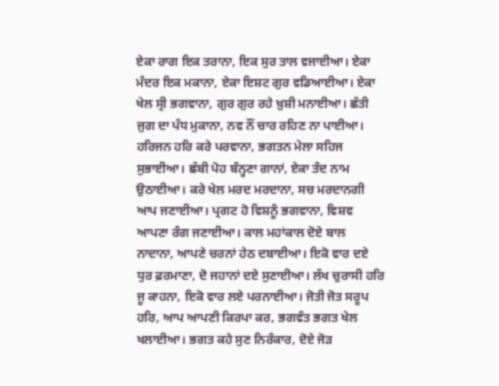ਏਕਾ ਰਾਗ ਇਕ ਤਰਾਨਾ, ਇਕ ਸੁਰ ਤਾਲ ਵਜਾਈਆ। ਏਕਾ ਮੰਦਰ ਇਕ ਮਕਾਨਾ, ਏਕਾ ਇਸ਼ਟ ਗੁਰ ਵਡਿਆਈਆ। ਏਕਾ ਖੇਲ ਸ੍ਰੀ ਭਗਵਾਨਾ, ਗੁਰ ਗੁਰ ਰਹੇ ਖ਼ੁਸ਼ੀ ਮਨਾਈਆ। ਛੱਤੀ ਜੁਗ ਦਾ ਪੰਧ ਮੁਕਾਨਾ, ਨਵ ਨੌਂ ਚਾਰ ਰਹਿਣ ਨਾ ਪਾਈਆ। ਹਰਿਜਨ ਹਰਿ ਕਰੇ ਪਰਵਾਨਾ, ਭਗਤਨ ਮੇਲਾ ਸਹਿਜ ਸੁਭਾਈਆ। ਛੱਬੀ ਪੋਹ ਬੰਨ੍ਹਣਾ ਗਾਨਾਂ, ਏਕਾ ਤੰਦ ਨਾਮ ਉਠਾਈਆ। ਕਰੇ ਖੇਲ ਮਰਦ ਮਰਦਾਨਾ, ਸਚ ਮਰਦਾਨਗੀ ਆਪ ਜਣਾਈਆ। ਪ੍ਰਗਟ ਹੋ ਵਿਸ਼ਨੂੰ ਭਗਵਾਨਾ, ਵਿਸ਼ਵ ਆਪਣਾ ਰੰਗ ਜਣਾਈਆ। ਕਾਲ ਮਹਾਂਕਾਲ ਦੋਏ ਬਾਲ ਨਾਦਾਨਾ, ਆਪਣੇ ਚਰਨਾਂ ਹੇਠ ਦਬਾਈਆ। ਇਕੋ ਵਾਰ ਦਏ ਧੁਰ ਫ਼ਰਮਾਣਾ, ਦੋ ਜਹਾਨਾਂ ਦਏ ਸੁਣਾਈਆ। ਲੱਖ ਚੁਰਾਸੀ ਹਰਿ ਜੂ ਕਾਹਨਾ, ਇਕੋ ਵਾਰ ਲਏ ਪਰਨਾਈਆ। ਜੋਤੀ ਜੋਤ ਸਰੂਪ ਹਰਿ, ਆਪ ਆਪਣੀ ਕਿਰਪਾ ਕਰ, ਭਗਵੰਤ ਭਗਤ ਖੇਲ ਖਲਾਈਆ। ਭਗਤ ਕਹੇ ਸੁਣ ਨਿਰੰਕਾਰ, ਦੋਏ ਜੋੜ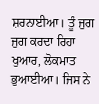ਸ਼ਰਨਾਈਆ। ਤੂੰ ਜੁਗ ਜੁਗ ਕਰਦਾ ਰਿਹਾ ਖੁਆਰ, ਲੋਕਮਾਤ ਭੁਆਈਆ। ਜਿਸ ਨੇ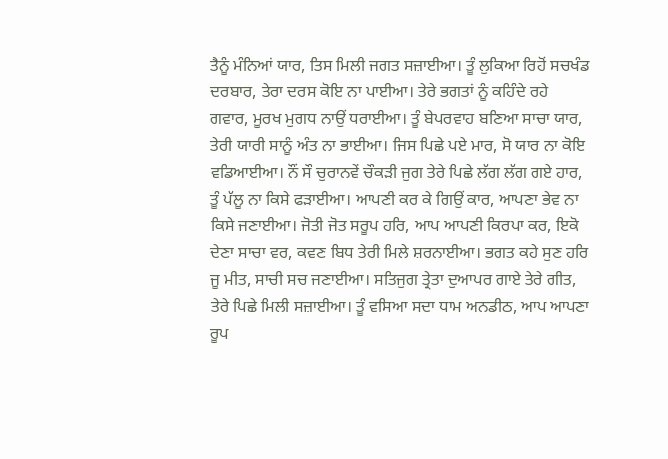ਤੈਨੂੰ ਮੰਨਿਆਂ ਯਾਰ, ਤਿਸ ਮਿਲੀ ਜਗਤ ਸਜ਼ਾਈਆ। ਤੂੰ ਲੁਕਿਆ ਰਿਹੋਂ ਸਚਖੰਡ ਦਰਬਾਰ, ਤੇਰਾ ਦਰਸ ਕੋਇ ਨਾ ਪਾਈਆ। ਤੇਰੇ ਭਗਤਾਂ ਨੂੰ ਕਹਿੰਦੇ ਰਹੇ ਗਵਾਰ, ਮੂਰਖ ਮੁਗਧ ਨਾਉਂ ਧਰਾਈਆ। ਤੂੰ ਬੇਪਰਵਾਹ ਬਣਿਆ ਸਾਚਾ ਯਾਰ, ਤੇਰੀ ਯਾਰੀ ਸਾਨੂੰ ਅੰਤ ਨਾ ਭਾਈਆ। ਜਿਸ ਪਿਛੇ ਪਏ ਮਾਰ, ਸੋ ਯਾਰ ਨਾ ਕੋਇ ਵਡਿਆਈਆ। ਨੌਂ ਸੌ ਚੁਰਾਨਵੇਂ ਚੌਕੜੀ ਜੁਗ ਤੇਰੇ ਪਿਛੇ ਲੱਗ ਲੱਗ ਗਏ ਹਾਰ, ਤੂੰ ਪੱਲੂ ਨਾ ਕਿਸੇ ਫੜਾਈਆ। ਆਪਣੀ ਕਰ ਕੇ ਗਿਉਂ ਕਾਰ, ਆਪਣਾ ਭੇਵ ਨਾ ਕਿਸੇ ਜਣਾਈਆ। ਜੋਤੀ ਜੋਤ ਸਰੂਪ ਹਰਿ, ਆਪ ਆਪਣੀ ਕਿਰਪਾ ਕਰ, ਇਕੋ ਦੇਣਾ ਸਾਚਾ ਵਰ, ਕਵਣ ਬਿਧ ਤੇਰੀ ਮਿਲੇ ਸ਼ਰਨਾਈਆ। ਭਗਤ ਕਹੇ ਸੁਣ ਹਰਿ ਜੂ ਮੀਤ, ਸਾਚੀ ਸਚ ਜਣਾਈਆ। ਸਤਿਜੁਗ ਤ੍ਰੇਤਾ ਦੁਆਪਰ ਗਾਏ ਤੇਰੇ ਗੀਤ, ਤੇਰੇ ਪਿਛੇ ਮਿਲੀ ਸਜ਼ਾਈਆ। ਤੂੰ ਵਸਿਆ ਸਦਾ ਧਾਮ ਅਨਡੀਠ, ਆਪ ਆਪਣਾ ਰੂਪ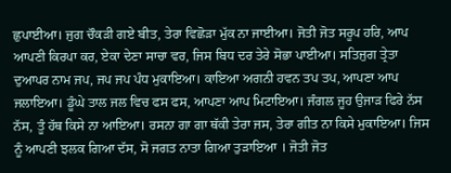ਛੁਪਾਈਆ। ਜੁਗ ਚੌਕੜੀ ਗਏ ਬੀਤ, ਤੇਰਾ ਵਿਛੋੜਾ ਮੁੱਕ ਨਾ ਜਾਈਆ। ਜੋਤੀ ਜੋਤ ਸਰੂਪ ਹਰਿ, ਆਪ ਆਪਣੀ ਕਿਰਪਾ ਕਰ, ਏਕਾ ਦੇਣਾ ਸਾਚਾ ਵਰ, ਜਿਸ ਬਿਧ ਦਰ ਤੇਰੇ ਸੋਭਾ ਪਾਈਆ। ਸਤਿਜੁਗ ਤ੍ਰੇਤਾ ਦੁਆਪਰ ਨਾਮ ਜਪ, ਜਪ ਜਪ ਪੰਧ ਮੁਕਾਇਆ। ਕਾਇਆ ਅਗਨੀ ਹਵਨ ਤਪ ਤਪ, ਆਪਣਾ ਆਪ ਜਲਾਇਆ। ਡੂੰਘੇ ਤਾਲ ਜਲ ਵਿਚ ਫਸ ਫਸ, ਆਪਣਾ ਆਪ ਮਿਟਾਇਆ। ਜੰਗਲ ਜੂਹ ਉਜਾੜ ਫਿਰੇ ਨੱਸ ਨੱਸ, ਤੂੰ ਹੱਥ ਕਿਸੇ ਨਾ ਆਇਆ। ਰਸਨਾ ਗਾ ਗਾ ਥੱਕੀ ਤੇਰਾ ਜਸ, ਤੇਰਾ ਗੀਤ ਨਾ ਕਿਸੇ ਮੁਕਾਇਆ। ਜਿਸ ਨੂੰ ਆਪਣੀ ਝਲਕ ਗਿਆ ਦੱਸ, ਸੋ ਜਗਤ ਨਾਤਾ ਗਿਆ ਤੁੜਾਇਆ । ਜੋਤੀ ਜੋਤ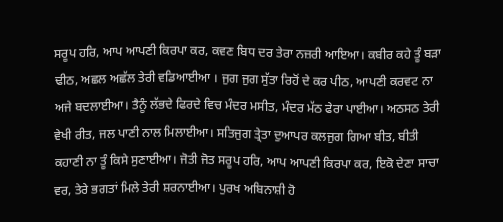ਸਰੂਪ ਹਰਿ, ਆਪ ਆਪਣੀ ਕਿਰਪਾ ਕਰ, ਕਵਣ ਬਿਧ ਦਰ ਤੇਰਾ ਨਜ਼ਰੀ ਆਇਆ। ਕਬੀਰ ਕਹੇ ਤੂੰ ਬੜਾ ਢੀਠ, ਅਛਲ ਅਛੱਲ ਤੇਰੀ ਵਡਿਆਈਆ । ਜੁਗ ਜੁਗ ਸੁੱਤਾ ਰਿਹੋਂ ਦੇ ਕਰ ਪੀਠ, ਆਪਣੀ ਕਰਵਟ ਨਾ ਅਜੇ ਬਦਲਾਈਆ। ਤੈਨੂੰ ਲੱਭਦੇ ਫਿਰਦੇ ਵਿਚ ਮੰਦਰ ਮਸੀਤ, ਮੰਦਰ ਮੱਠ ਫੇਰਾ ਪਾਈਆ। ਅਠਸਠ ਤੇਰੀ ਵੇਖੀ ਰੀਤ, ਜਲ ਪਾਣੀ ਨਾਲ ਮਿਲਾਈਆ। ਸਤਿਜੁਗ ਤ੍ਰੇਤਾ ਦੁਆਪਰ ਕਲਜੁਗ ਗਿਆ ਬੀਤ, ਬੀਤੀ ਕਹਾਣੀ ਨਾ ਤੂੰ ਕਿਸੇ ਸੁਣਾਈਆ। ਜੋਤੀ ਜੋਤ ਸਰੂਪ ਹਰਿ, ਆਪ ਆਪਣੀ ਕਿਰਪਾ ਕਰ, ਇਕੋ ਦੇਣਾ ਸਾਚਾ ਵਰ, ਤੇਰੇ ਭਗਤਾਂ ਮਿਲੇ ਤੇਰੀ ਸ਼ਰਨਾਈਆ। ਪੁਰਖ ਅਬਿਨਾਸ਼ੀ ਹੋ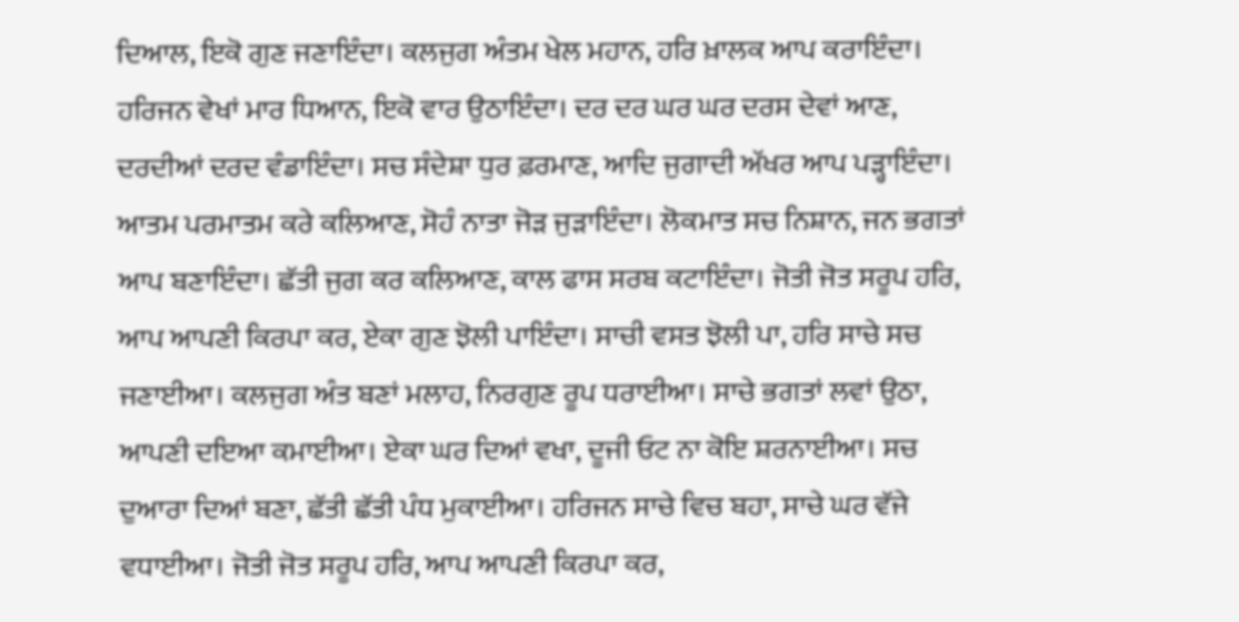ਦਿਆਲ, ਇਕੋ ਗੁਣ ਜਣਾਇੰਦਾ। ਕਲਜੁਗ ਅੰਤਮ ਖੇਲ ਮਹਾਨ, ਹਰਿ ਖ਼ਾਲਕ ਆਪ ਕਰਾਇੰਦਾ। ਹਰਿਜਨ ਵੇਖਾਂ ਮਾਰ ਧਿਆਨ, ਇਕੋ ਵਾਰ ਉਠਾਇੰਦਾ। ਦਰ ਦਰ ਘਰ ਘਰ ਦਰਸ ਦੇਵਾਂ ਆਣ, ਦਰਦੀਆਂ ਦਰਦ ਵੰਡਾਇੰਦਾ। ਸਚ ਸੰਦੇਸ਼ਾ ਧੁਰ ਫ਼ਰਮਾਣ, ਆਦਿ ਜੁਗਾਦੀ ਅੱਖਰ ਆਪ ਪੜ੍ਹਾਇੰਦਾ। ਆਤਮ ਪਰਮਾਤਮ ਕਰੇ ਕਲਿਆਣ, ਸੋਹੰ ਨਾਤਾ ਜੋੜ ਜੁੜਾਇੰਦਾ। ਲੋਕਮਾਤ ਸਚ ਨਿਸ਼ਾਨ, ਜਨ ਭਗਤਾਂ ਆਪ ਬਣਾਇੰਦਾ। ਛੱਤੀ ਜੁਗ ਕਰ ਕਲਿਆਣ, ਕਾਲ ਫਾਸ ਸਰਬ ਕਟਾਇੰਦਾ। ਜੋਤੀ ਜੋਤ ਸਰੂਪ ਹਰਿ, ਆਪ ਆਪਣੀ ਕਿਰਪਾ ਕਰ, ਏਕਾ ਗੁਣ ਝੋਲੀ ਪਾਇੰਦਾ। ਸਾਚੀ ਵਸਤ ਝੋਲੀ ਪਾ, ਹਰਿ ਸਾਚੇ ਸਚ ਜਣਾਈਆ। ਕਲਜੁਗ ਅੰਤ ਬਣਾਂ ਮਲਾਹ, ਨਿਰਗੁਣ ਰੂਪ ਧਰਾਈਆ। ਸਾਚੇ ਭਗਤਾਂ ਲਵਾਂ ਉਠਾ, ਆਪਣੀ ਦਇਆ ਕਮਾਈਆ। ਏਕਾ ਘਰ ਦਿਆਂ ਵਖਾ, ਦੂਜੀ ਓਟ ਨਾ ਕੋਇ ਸ਼ਰਨਾਈਆ। ਸਚ ਦੁਆਰਾ ਦਿਆਂ ਬਣਾ, ਛੱਤੀ ਛੱਤੀ ਪੰਧ ਮੁਕਾਈਆ। ਹਰਿਜਨ ਸਾਚੇ ਵਿਚ ਬਹਾ, ਸਾਚੇ ਘਰ ਵੱਜੇ ਵਧਾਈਆ। ਜੋਤੀ ਜੋਤ ਸਰੂਪ ਹਰਿ, ਆਪ ਆਪਣੀ ਕਿਰਪਾ ਕਰ,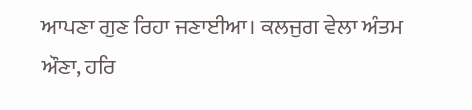ਆਪਣਾ ਗੁਣ ਰਿਹਾ ਜਣਾਈਆ। ਕਲਜੁਗ ਵੇਲਾ ਅੰਤਮ ਔਣਾ, ਹਰਿ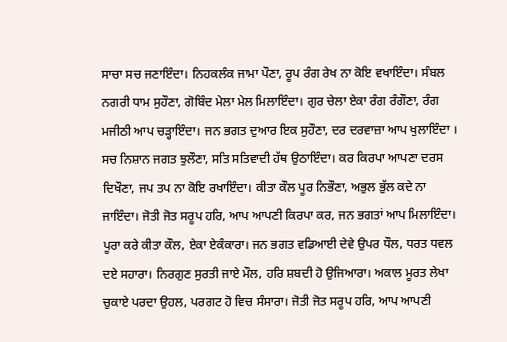ਸਾਚਾ ਸਚ ਜਣਾਇੰਦਾ। ਨਿਹਕਲੰਕ ਜਾਮਾ ਪੌਣਾ, ਰੂਪ ਰੰਗ ਰੇਖ ਨਾ ਕੋਇ ਵਖਾਇੰਦਾ। ਸੰਬਲ ਨਗਰੀ ਧਾਮ ਸੁਹੌਣਾ, ਗੋਬਿੰਦ ਮੇਲਾ ਮੇਲ ਮਿਲਾਇੰਦਾ। ਗੁਰ ਚੇਲਾ ਏਕਾ ਰੰਗ ਰੰਗੌਣਾ, ਰੰਗ ਮਜੀਠੀ ਆਪ ਚੜ੍ਹਾਇੰਦਾ। ਜਨ ਭਗਤ ਦੁਆਰ ਇਕ ਸੁਹੌਣਾ, ਦਰ ਦਰਵਾਜ਼ਾ ਆਪ ਖੁਲਾਇੰਦਾ । ਸਚ ਨਿਸ਼ਾਨ ਜਗਤ ਝੁਲੌਣਾ, ਸਤਿ ਸਤਿਵਾਦੀ ਹੱਥ ਉਠਾਇੰਦਾ। ਕਰ ਕਿਰਪਾ ਆਪਣਾ ਦਰਸ ਦਿਖੌਣਾ, ਜਪ ਤਪ ਨਾ ਕੋਇ ਰਖਾਇੰਦਾ। ਕੀਤਾ ਕੌਲ ਪੂਰ ਨਿਭੌਣਾ, ਅਭੁਲ ਭੁੱਲ ਕਦੇ ਨਾ ਜਾਇੰਦਾ। ਜੋਤੀ ਜੋਤ ਸਰੂਪ ਹਰਿ, ਆਪ ਆਪਣੀ ਕਿਰਪਾ ਕਰ, ਜਨ ਭਗਤਾਂ ਆਪ ਮਿਲਾਇੰਦਾ। ਪੂਰਾ ਕਰੇ ਕੀਤਾ ਕੌਲ, ਏਕਾ ਏਕੰਕਾਰਾ। ਜਨ ਭਗਤ ਵਡਿਆਈ ਦੇਵੇ ਉਪਰ ਧੌਲ, ਧਰਤ ਧਵਲ ਦਏ ਸਹਾਰਾ। ਨਿਰਗੁਣ ਸੁਰਤੀ ਜਾਏ ਮੌਲ, ਹਰਿ ਸ਼ਬਦੀ ਹੋ ਉਜਿਆਰਾ। ਅਕਾਲ ਮੂਰਤ ਲੇਖਾ ਚੁਕਾਏ ਪਰਦਾ ਉਹਲ, ਪਰਗਟ ਹੋ ਵਿਚ ਸੰਸਾਰਾ। ਜੋਤੀ ਜੋਤ ਸਰੂਪ ਹਰਿ, ਆਪ ਆਪਣੀ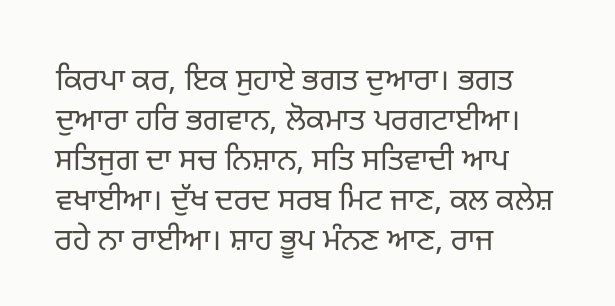ਕਿਰਪਾ ਕਰ, ਇਕ ਸੁਹਾਏ ਭਗਤ ਦੁਆਰਾ। ਭਗਤ ਦੁਆਰਾ ਹਰਿ ਭਗਵਾਨ, ਲੋਕਮਾਤ ਪਰਗਟਾਈਆ। ਸਤਿਜੁਗ ਦਾ ਸਚ ਨਿਸ਼ਾਨ, ਸਤਿ ਸਤਿਵਾਦੀ ਆਪ ਵਖਾਈਆ। ਦੁੱਖ ਦਰਦ ਸਰਬ ਮਿਟ ਜਾਣ, ਕਲ ਕਲੇਸ਼ ਰਹੇ ਨਾ ਰਾਈਆ। ਸ਼ਾਹ ਭੂਪ ਮੰਨਣ ਆਣ, ਰਾਜ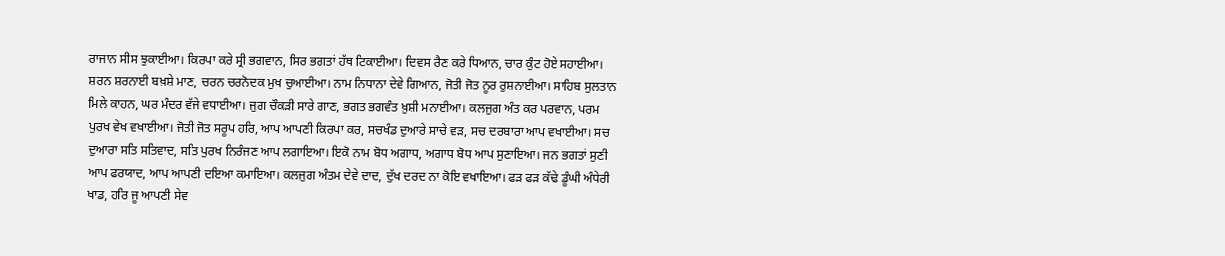ਰਾਜਾਨ ਸੀਸ ਝੁਕਾਈਆ। ਕਿਰਪਾ ਕਰੇ ਸ੍ਰੀ ਭਗਵਾਨ, ਸਿਰ ਭਗਤਾਂ ਹੱਥ ਟਿਕਾਈਆ। ਦਿਵਸ ਰੈਣ ਕਰੇ ਧਿਆਨ, ਚਾਰ ਕੁੰਟ ਹੋਏ ਸਹਾਈਆ। ਸ਼ਰਨ ਸ਼ਰਨਾਈ ਬਖ਼ਸ਼ੇ ਮਾਣ, ਚਰਨ ਚਰਨੋਦਕ ਮੁਖ ਚੁਆਈਆ। ਨਾਮ ਨਿਧਾਨਾ ਦੇਵੇ ਗਿਆਨ, ਜੋਤੀ ਜੋਤ ਨੂਰ ਰੁਸ਼ਨਾਈਆ। ਸਾਹਿਬ ਸੁਲਤਾਨ ਮਿਲੇ ਕਾਹਨ, ਘਰ ਮੰਦਰ ਵੱਜੇ ਵਧਾਈਆ। ਜੁਗ ਚੌਕੜੀ ਸਾਰੇ ਗਾਣ, ਭਗਤ ਭਗਵੰਤ ਖ਼ੁਸ਼ੀ ਮਨਾਈਆ। ਕਲਜੁਗ ਅੰਤ ਕਰ ਪਰਵਾਨ, ਪਰਮ ਪੁਰਖ ਵੇਖ ਵਖਾਈਆ। ਜੋਤੀ ਜੋਤ ਸਰੂਪ ਹਰਿ, ਆਪ ਆਪਣੀ ਕਿਰਪਾ ਕਰ, ਸਚਖੰਡ ਦੁਆਰੇ ਸਾਚੇ ਵੜ, ਸਚ ਦਰਬਾਰਾ ਆਪ ਵਖਾਈਆ। ਸਚ ਦੁਆਰਾ ਸਤਿ ਸਤਿਵਾਦ, ਸਤਿ ਪੁਰਖ ਨਿਰੰਜਣ ਆਪ ਲਗਾਇਆ। ਇਕੋ ਨਾਮ ਬੋਧ ਅਗਾਧ, ਅਗਾਧ ਬੋਧ ਆਪ ਸੁਣਾਇਆ। ਜਨ ਭਗਤਾਂ ਸੁਣੀ ਆਪ ਫਰਯਾਦ, ਆਪ ਆਪਣੀ ਦਇਆ ਕਮਾਇਆ। ਕਲਜੁਗ ਅੰਤਮ ਦੇਵੇ ਦਾਦ, ਦੁੱਖ ਦਰਦ ਨਾ ਕੋਇ ਵਖਾਇਆ। ਫੜ ਫੜ ਕੱਢੇ ਡੂੰਘੀ ਅੰਧੇਰੀ ਖਾਡ, ਹਰਿ ਜੂ ਆਪਣੀ ਸੇਵ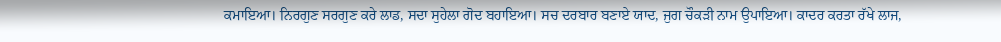ਕਮਾਇਆ। ਨਿਰਗੁਣ ਸਰਗੁਣ ਕਰੇ ਲਾਡ, ਸਦਾ ਸੁਹੇਲਾ ਗੋਦ ਬਹਾਇਆ। ਸਚ ਦਰਬਾਰ ਬਣਾਏ ਯਾਦ, ਜੁਗ ਚੌਕੜੀ ਨਾਮ ਉਪਾਇਆ। ਕਾਦਰ ਕਰਤਾ ਰੱਖੇ ਲਾਜ,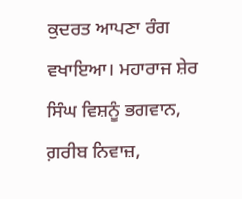ਕੁਦਰਤ ਆਪਣਾ ਰੰਗ ਵਖਾਇਆ। ਮਹਾਰਾਜ ਸ਼ੇਰ ਸਿੰਘ ਵਿਸ਼ਨੂੰ ਭਗਵਾਨ, ਗ਼ਰੀਬ ਨਿਵਾਜ਼,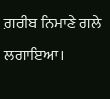ਗ਼ਰੀਬ ਨਿਮਾਣੇ ਗਲੇ ਲਗਾਇਆ।